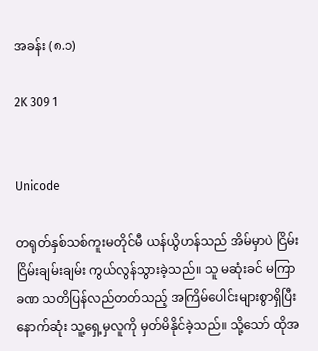အခန်း (၈.၁)

2K 309 1


Unicode

တရုတ်နှစ်သစ်ကူးမတိုင်မီ ယန်ယွိဟန်သည် အိမ်မှာပဲ ငြိမ်းငြိမ်းချမ်းချမ်း ကွယ်လွန်သွားခဲ့သည်။ သူ မဆုံးခင် မကြာခဏ သတိပြန်လည်တတ်သည့် အကြိမ်ပေါင်းများစွာရှိပြီး နောက်ဆုံး သူ့ရှေ့မှလူကို မှတ်မိနိုင်ခဲ့သည်။ သို့သော် ထိုအ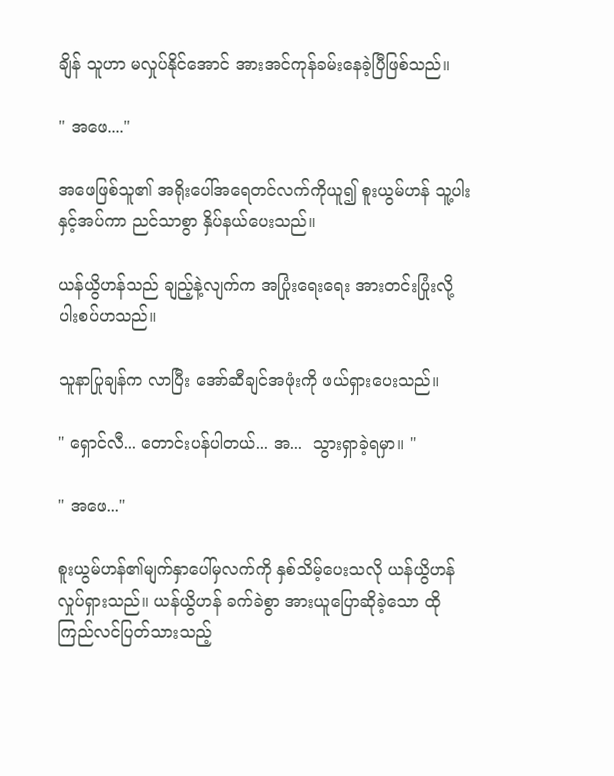ချိန် သူဟာ မလှုပ်နိုင်အောင် အားအင်ကုန်ခမ်းနေခဲ့ပြီဖြစ်သည်။

" အဖေ...."

အဖေဖြစ်သူ၏ အရိုးပေါ်အရေတင်လက်ကိုယူ၍ စူးယွမ်ဟန် သူ့ပါးနှင့်အပ်ကာ ညင်သာစွာ နှိပ်နယ်ပေးသည်။

ယန်ယွိဟန်သည် ချည့်နဲ့လျက်က အပြုံးရေးရေး အားတင်းပြုံးလို့ ပါးစပ်ဟသည်။

သူနာပြုချန်က လာပြီး အော်ဆီချင်အဖုံးကို ဖယ်ရှားပေးသည်။

" ရှောင်လီ... တောင်းပန်ပါတယ်... အ...  သွားရှာခဲ့ရမှာ။ "

" အဖေ..."

စူးယွမ်ဟန်၏မျက်နှာပေါ်မှလက်ကို နှစ်သိမ့်ပေးသလို ယန်ယွိဟန် လှုပ်ရှားသည်။ ယန်ယွိဟန် ခက်ခဲစွာ အားယူပြောဆိုခဲ့သော ထိုကြည်လင်ပြတ်သားသည့်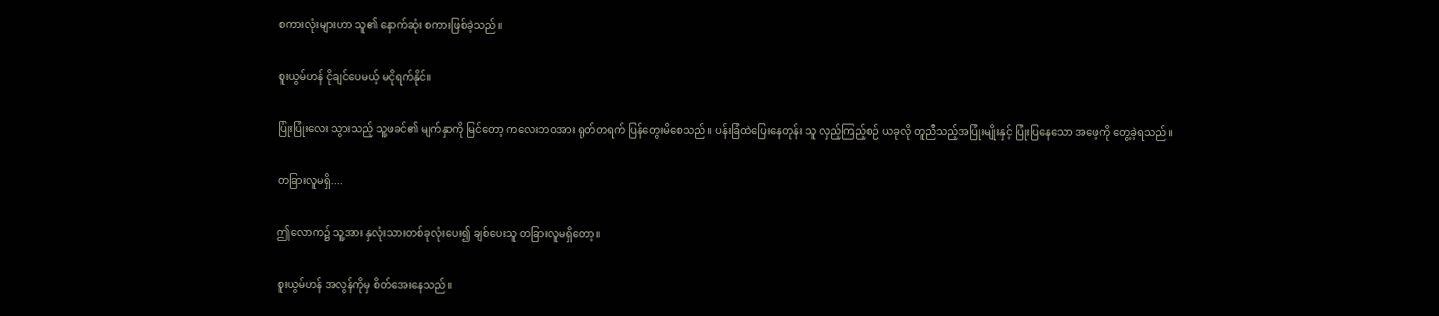စကားလုံးများဟာ သူ၏ နောက်ဆုံး စကားဖြစ်ခဲ့သည်။

စူးယွမ်ဟန် ငိုချင်ပေမယ့် မငိုရက်နိုင်။

ပြုံးပြုံးလေး သွားသည့် သူ့ဖခင်၏ မျက်နှာကို မြင်တော့ ကလေးဘဝအား ရုတ်တရက် ပြန်တွေးမိစေသည်။ ပန်းခြံထဲပြေးနေတုန်း သူ လှည့်ကြည့်စဉ် ယခုလို တူညီသည့်အပြုံးမျိုးနှင့် ပြုံးပြနေသော အဖေ့ကို တွေ့ခဲ့ရသည်။

တခြားလူမရှိ....

ဤလောက၌ သူ့အား နှလုံးသားတစ်ခုလုံးပေး၍ ချစ်ပေးသူ တခြားလူမရှိတော့။

စူးယွမ်ဟန် အလွန်ကိုမှ စိတ်အေးနေသည်။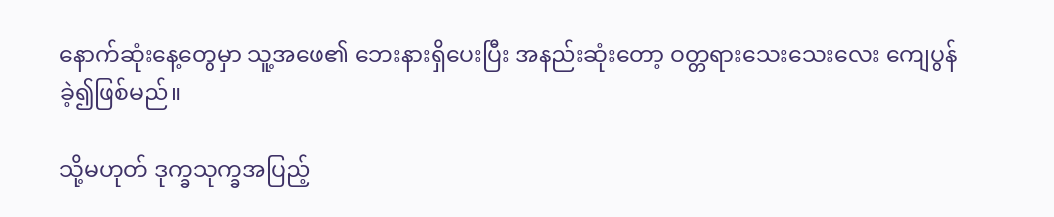နောက်ဆုံးနေ့‌တွေမှာ သူ့အဖေ၏ ဘေးနားရှိပေးပြီး အနည်းဆုံးတော့ ဝတ္တရားသေးသေးလေး ကျေပွန်ခဲ့၍ဖြစ်မည်။

သို့မဟုတ် ဒုက္ခသုက္ခအပြည့်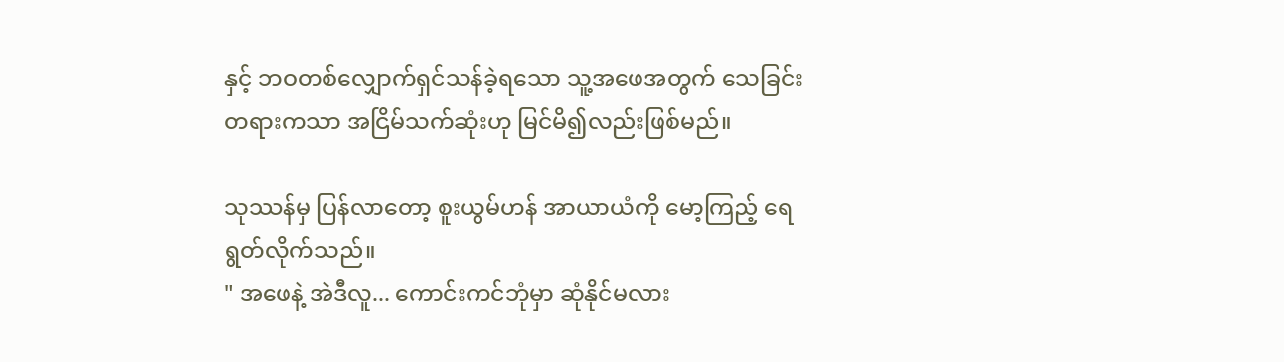နှင့် ဘဝတစ်လျှောက်ရှင်သန်ခဲ့ရသော သူ့အဖေအတွက် သေခြင်းတရားကသာ အငြိမ်သက်ဆုံးဟု မြင်မိ၍လည်းဖြစ်မည်။

သုဿန်မှ ပြန်လာတော့ စူးယွမ်ဟန် အာယာယံကို မော့ကြည့် ရေရွတ်လိုက်သည်။
" အဖေနဲ့ အဲဒီလူ... ကောင်းကင်ဘုံမှာ ဆုံနိုင်မလား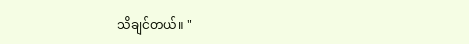သိချင်တယ်။ "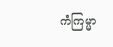ကံကြမ္မာ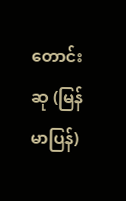တောင်းဆု (မြန်မာပြန်)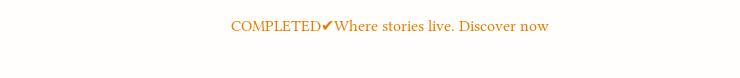COMPLETED✔Where stories live. Discover now